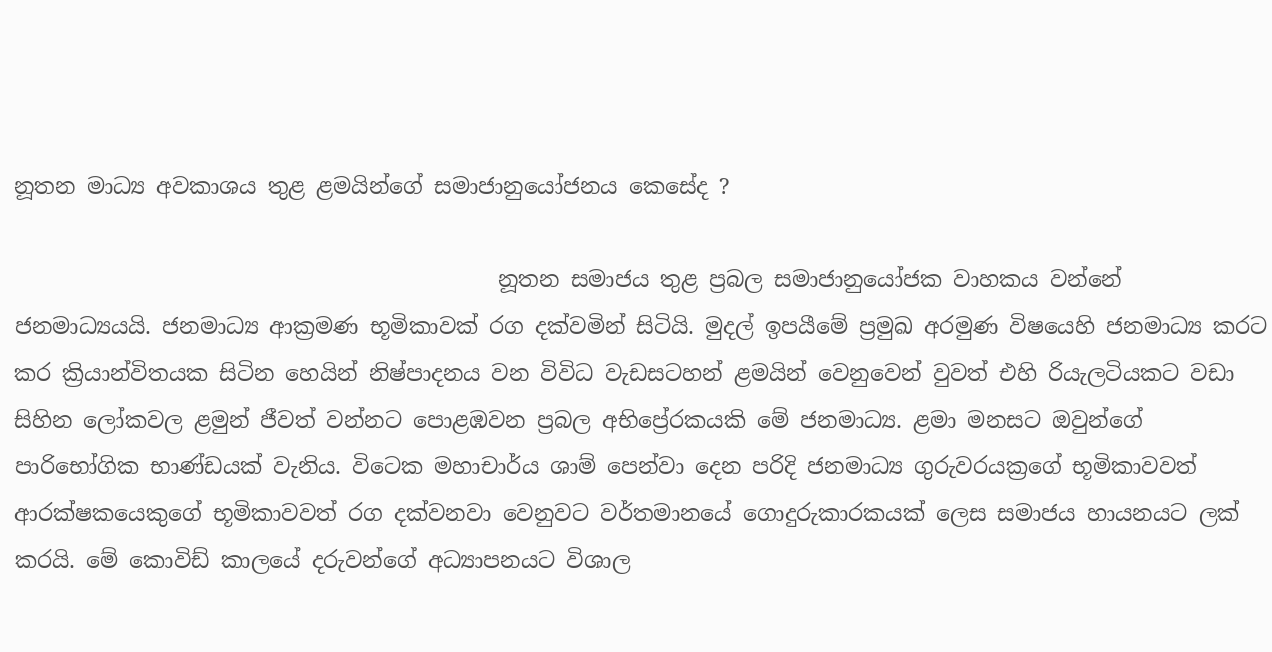නූතන මාධ්‍ය අවකාශය තුළ ළමයින්ගේ සමාජානුයෝජනය කෙසේද ?

                                            නූතන සමාජය තුළ ප්‍රබල සමාජානුයෝජක වාහකය වන්නේ ජනමාධ්‍යයයි. ජනමාධ්‍ය ආක්‍රමණ භූමිකාවක් රග දක්වමින් සිටියි. මුදල් ඉපයීමේ ප්‍රමුඛ අරමුණ විෂයෙහි ජනමාධ්‍ය කරට කර ක්‍රියාන්විතයක සිටින හෙයින් නිෂ්පාදනය වන විවිධ වැඩසටහන් ළමයින් වෙනුවෙන් වුවත් එහි රියැලටියකට වඩා සිහින ලෝකවල ළමුන් ජීවත් වන්නට පොළඹවන ප්‍රබල අභිප්‍රේරකයකි මේ ජනමාධ්‍ය. ළමා මනසට ඔවුන්ගේ පාරිභෝගික භාණ්ඩයක් වැනිය. විටෙක මහාචාර්ය ශාම් පෙන්වා දෙන පරිදි ජනමාධ්‍ය ගුරුවරයක්‍රගේ භූමිකාවවත් ආරක්ෂකයෙකුගේ භූමිකාවවත් රග දක්වනවා වෙනුවට වර්තමානයේ ගොදුරුකාරකයක් ලෙස සමාජය හායනයට ලක් කරයි. මේ කොවිඩ් කාලයේ දරුවන්ගේ අධ්‍යාපනයට විශාල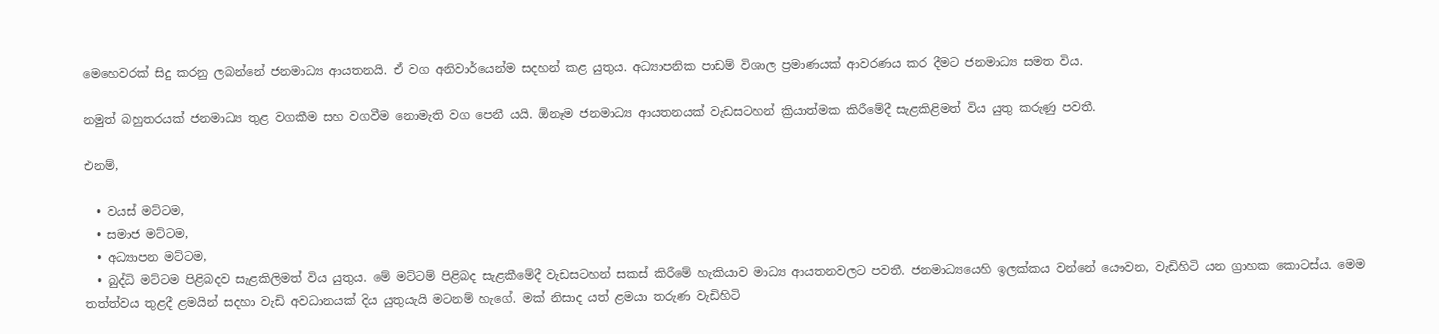මෙහෙවරක් සිදු කරනු ලබන්නේ ජනමාධ්‍ය ආයතනයි. ඒ වග අනිවාර්යෙන්ම සදහන් කළ යුතුය. අධ්‍යාපනික පාඩම් විශාල ප්‍රමාණයක් ආවරණය කර දීමට ජනමාධ්‍ය සමත විය.

නමුත් බහුතරයක් ජනමාධ්‍ය තුළ වගකීම සහ වගවීම නොමැති වග පෙනී යයි. ඕනෑම ජනමාධ්‍ය ආයතනයක් වැඩසටහන් ක්‍රියාත්මක කිරීමේදී සැළකිළිමත් විය යුතු කරුණු පවතී.

එනම්,

  • වයස් මට්ටම,
  • සමාජ මට්ටම,
  • අධ්‍යාපන මට්ටම,
  • බුද්ධි මට්ටම පිළිබදව සැළකිලිමත් විය යුතුය. මේ මට්ටම් පිළිබද සැළකීමේදී වැඩසටහන් සකස් කිරීමේ හැකියාව මාධ්‍ය ආයතනවලට පවතී. ජනමාධ්‍යයෙහි ඉලක්කය වන්නේ යෞවන, වැඩිහිටි යන ග්‍රාහක කොටස්ය. මෙම තත්ත්වය තුළදී ළමයින් සදහා වැඩි අවධානයක් දිය යුතුයැයි මටනම් හැගේ. මක් නිසාද යත් ළමයා තරුණ වැඩිහිටි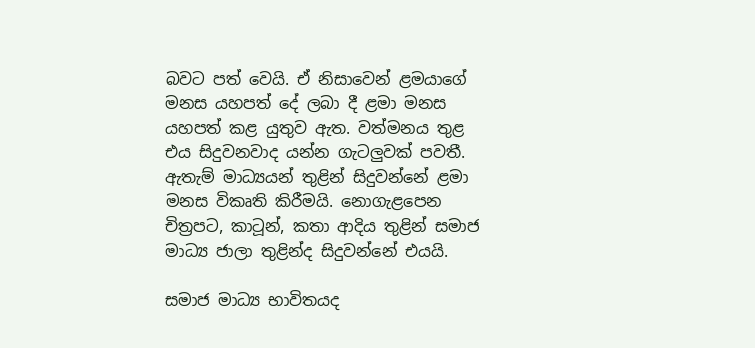බවට පත් වෙයි. ඒ නිසාවෙන් ළමයාගේ මනස යහපත් දේ ලබා දී ළමා මනස යහපත් කළ යුතුව ඇත. වත්මනය තුළ එය සිදුවනවාද යන්න ගැටලුවක් පවතී. ඇතැම් මාධ්‍යයන් තුළින් සිදුවන්නේ ළමා මනස විකෘති කිරීමයි. නොගැළපෙන චිත්‍රපට, කාටූන්, කතා ආදිය තුළින් සමාජ මාධ්‍ය ජාලා තුළින්ද සිදුවන්නේ එයයි.

සමාජ මාධ්‍ය භාවිතයද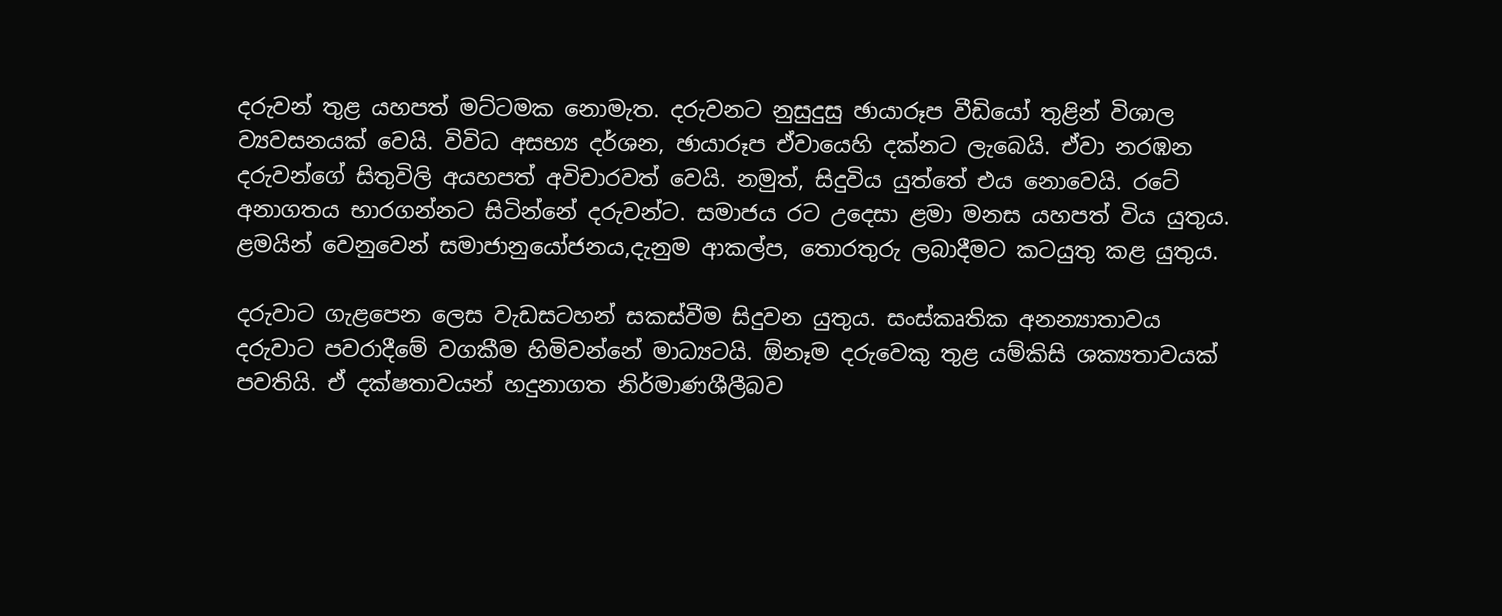දරුවන් තුළ යහපත් මට්ටමක නොමැත. දරුවනට නුසුදුසු ඡායාරූප වීඩියෝ තුළින් විශාල ව්‍යවසනයක් වෙයි. විවිධ අසභ්‍ය දර්ශන, ඡායාරූප ඒවායෙහි දක්නට ලැබෙයි. ඒවා නරඹන දරුවන්ගේ සිතුවිලි අයහපත් අවිචාරවත් වෙයි. නමුත්, සිදුවිය යුත්තේ එය නොවෙයි. රටේ අනාගතය භාරගන්නට සිටින්නේ දරුවන්ට. සමාජය රට උදෙසා ළමා මනස යහපත් විය යුතුය. ළමයින් වෙනුවෙන් සමාජානුයෝජනය,දැනුම ආකල්ප, තොරතුරු ලබාදීමට කටයුතු කළ යුතුය.

දරුවාට ගැළපෙන ලෙස වැඩසටහන් සකස්වීම සිදුවන යුතුය. සංස්කෘතික අනන්‍යාතාවය දරුවාට පවරාදීමේ වගකීම හිමිවන්නේ මාධ්‍යටයි. ඕනෑම දරුවෙකු තුළ යම්කිසි ශක්‍යතාවයක් පවතියි. ඒ දක්ෂතාවයන් හදුනාගත නිර්මාණශීලීබව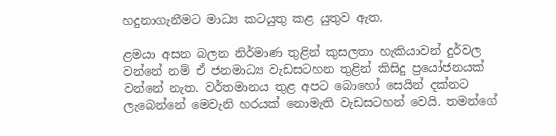හදුනාගැනීමට මාධ්‍ය කටයුතු කළ යුතුව ඇත.

ළමයා අසන බලන නිර්මාණ තුළින් කුසලතා හැකියාවන් දුර්වල වන්නේ නම් ඒ ජනමාධ්‍ය වැඩසටහන තුළින් කිසිදු ප්‍රයෝජනයක් වන්නේ නැත. වර්තමානය තුළ අපට බොහෝ සෙයින් දක්නට ලැබෙන්නේ මෙවැනි හරයක් නොමැති වැඩසටහන් වෙයි. තමන්ගේ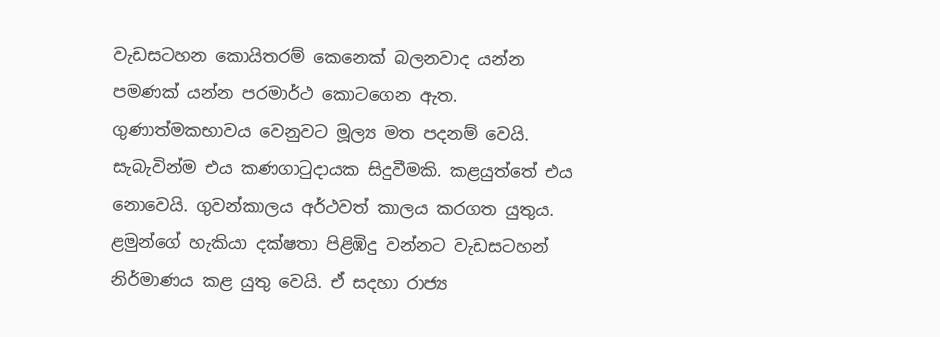වැඩසටහන කොයිතරම් කෙනෙක් බලනවාද යන්න පමණක් යන්න පරමාර්ථ කොටගෙන ඇත. ගුණාත්මකභාවය වෙනුවට මූල්‍ය මත පදනම් වෙයි. සැබැවින්ම එය කණගාටුදායක සිදුවීමකි. කළයුත්තේ එය නොවෙයි. ගුවන්කාලය අර්ථවත් කාලය කරගත යුතුය. ළමුන්ගේ හැකියා දක්ෂතා පිළිඹිදු වන්නට වැඩසටහන් නිර්මාණය කළ යුතු වෙයි. ඒ සදහා රාජ්‍ය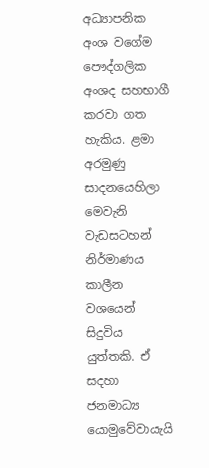අධ්‍යාපනික අංශ වගේම පෞද්ගලික අංශද සහභාගී කරවා ගත හැකිය. ළමා අරමුණු සාදනයෙහිලා මෙ‍වැනි වැඩසටහන් නිර්මාණය කාලීන වශයෙන් සිදුවිය යුත්තකි. ඒ සදහා ජනමාධ්‍ය යොමුවේවායැයි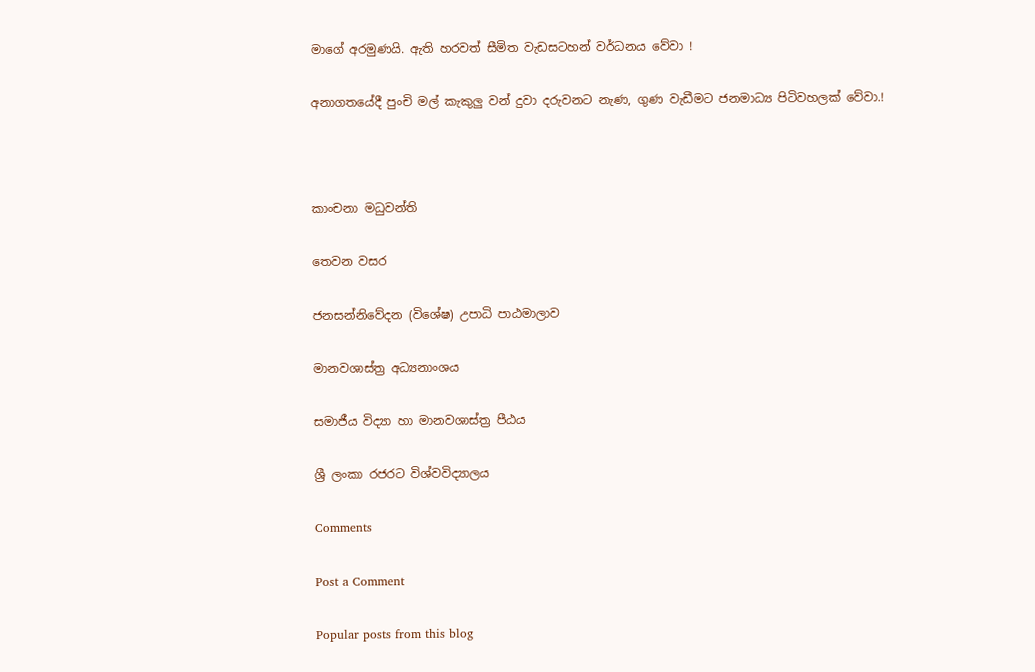මාගේ අරමුණයි. ඇති හරවත් සීමිත වැඩසටහන් වර්ධනය වේවා !

අනාගතයේදී පුංචි මල් කැකුලු වන් දුවා දරුවනට නැණ, ගුණ වැඩීමට ජනමාධ්‍ය පිටිවහලක් වේවා.!



කාංචනා මධුවන්ති

තෙවන වසර

ජනසන්නිවේදන (විශේෂ) උපාධි පාඨමාලාව

මානවශාස්ත්‍ර අධ්‍යනාංශය

සමාජීය විද්‍යා හා මානවශාස්ත්‍ර පීඨය

ශ්‍රී ලංකා රජරට විශ්වවිද්‍යාලය

Comments

Post a Comment

Popular posts from this blog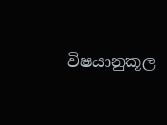විෂයානුකූල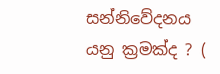සන්නිවේදනය යනු ක්‍රමක්ද ? (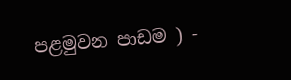පළමුවන පාඩම ) -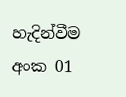හැදින්වීම අංක 01